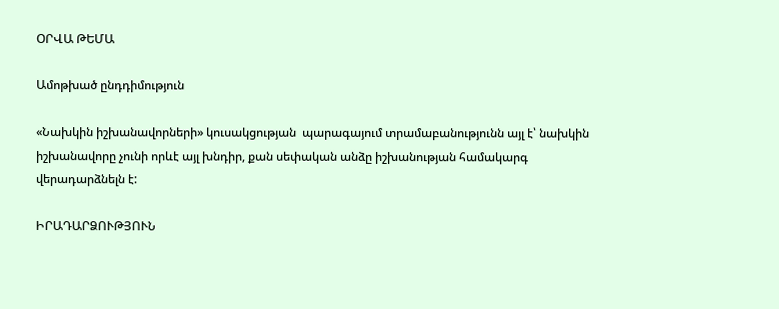ՕՐՎԱ ԹԵՄԱ

Ամոթխած ընդդիմություն

«Նախկին իշխանավորների» կուսակցության  պարագայում տրամաբանությունն այլ է՝ նախկին իշխանավորը չունի որևէ այլ խնդիր, քան սեփական անձը իշխանության համակարգ վերադարձնելն է:

ԻՐԱԴԱՐՁՈՒԹՅՈՒՆ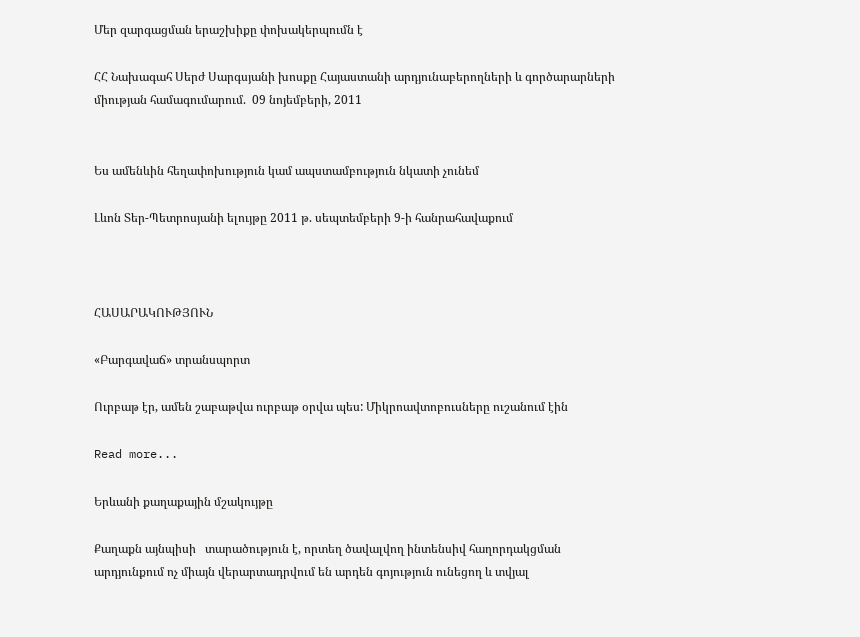Մեր զարգացման երաշխիքը փոխակերպումն է

ՀՀ Նախագահ Սերժ Սարգսյանի խոսքը Հայաստանի արդյունաբերողների և գործարարների միության համագումարում.  09 նոյեմբերի, 2011


Ես ամենևին հեղափոխություն կամ ապստամբություն նկատի չունեմ

Լևոն Տեր-Պետրոսյանի ելույթը 2011 թ. սեպտեմբերի 9-ի հանրահավաքում



ՀԱՍԱՐԱԿՈՒԹՅՈՒՆ

«Բարգավաճ» տրանսպորտ

Ուրբաթ էր, ամեն շաբաթվա ուրբաթ օրվա պես: Միկրոավտոբուսները ուշանում էին

Read more...

Երևանի քաղաքային մշակույթը

Քաղաքն այնպիսի   տարածություն է, որտեղ ծավալվող ինտենսիվ հաղորդակցման արդյունքում ոչ միայն վերարտադրվում են արդեն գոյություն ունեցող և տվյալ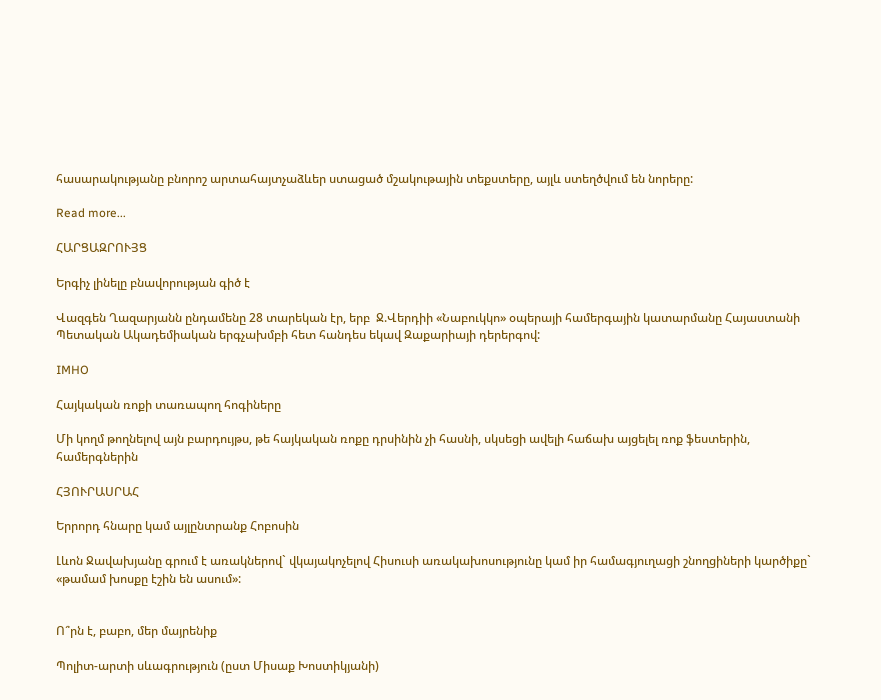հասարակությանը բնորոշ արտահայտչաձևեր ստացած մշակութային տեքստերը, այլև ստեղծվում են նորերը:

Read more...

ՀԱՐՑԱԶՐՈՒՅՑ

Երգիչ լինելը բնավորության գիծ է

Վազգեն Ղազարյանն ընդամենը 28 տարեկան էր, երբ  Ջ.Վերդիի «Նաբուկկո» օպերայի համերգային կատարմանը Հայաստանի Պետական Ակադեմիական երգչախմբի հետ հանդես եկավ Զաքարիայի դերերգով:

IMHO

Հայկական ռոքի տառապող հոգիները

Մի կողմ թողնելով այն բարդույթս, թե հայկական ռոքը դրսինին չի հասնի, սկսեցի ավելի հաճախ այցելել ռոք ֆեստերին, համերգներին

ՀՅՈՒՐԱՍՐԱՀ

Երրորդ հնարը կամ այլընտրանք Հոբոսին

Լևոն Ջավախյանը գրում է առակներով` վկայակոչելով Հիսուսի առակախոսությունը կամ իր համագյուղացի շնողցիների կարծիքը` «թամամ խոսքը էշին են ասում»:


Ո՞րն է, բաբո, մեր մայրենիք

Պոլիտ-արտի սևագրություն (ըստ Միսաք Խոստիկյանի)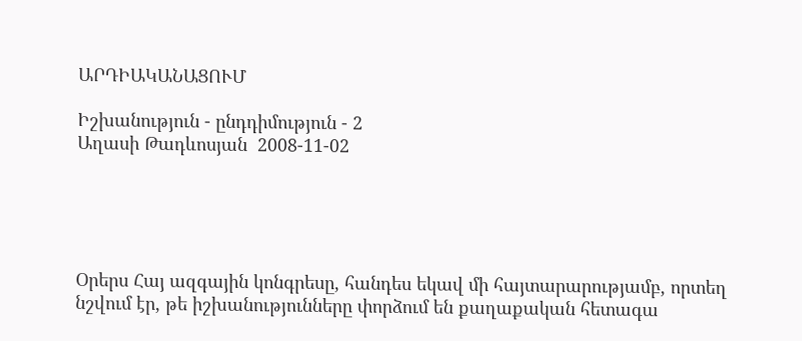ԱՐԴԻԱԿԱՆԱՑՈՒՄ

Իշխանություն - ընդդիմություն - 2
Աղասի Թադևոսյան  2008-11-02





Օրերս Հայ ազգային կոնգրեսը, հանդես եկավ մի հայտարարությամբ, որտեղ նշվում էր, թե իշխանությունները փորձում են քաղաքական հետագա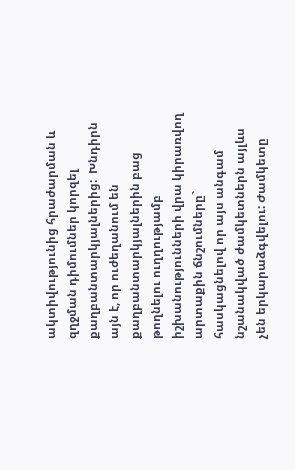ակտիվությունից հրաժարման և զղջման դիմումներ կորզել քաղբանտարկյալներից:  Խնդիրն այն է, որ ուժեղանում են քաղբանտարկյալներին բաց թողնելու ուղղությամբ իշխանությունների վրա կիրառվող արտաքին ճնշումները` հասկացնելով որ այս անգամ նշանակված ժամկետներն այլևս չեն երկարաձգվելու: Ժամկետը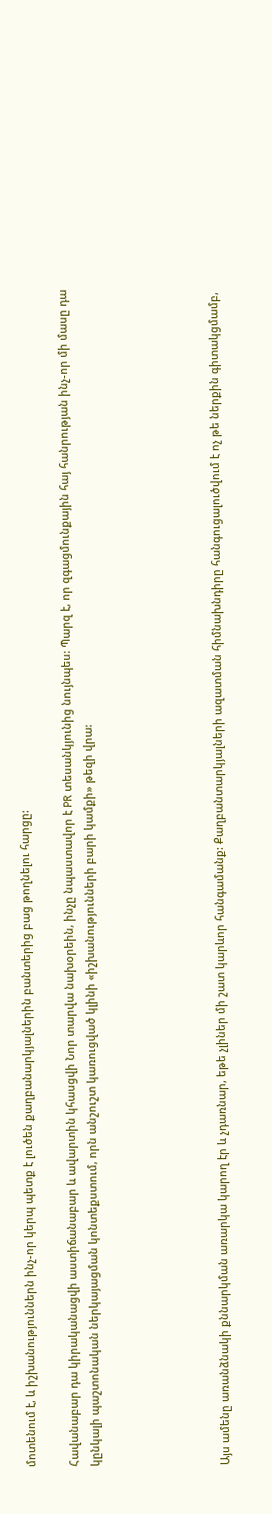մոտենում է, և իշխանություններն ինչ-որ կերպ պետք է լուծեն քաղբանարկյալներին բանտերից բաց թողնելու հարցը:

Հավանաբար դա կիրականացվի աստիճանաբար և ավարտին կհասցվի Նոր տարվա նախօրեին, ինչը նպաստավոր է PR տեսանկյունից նույնպես: Պարզ է, որ զգացմունքային հայ հանրության ինչ-որ մի մասը դա կընկալի պաշտոնական ներկայացման կոնտեքստում, որն անշուշտ կառուցված կլինի «իշխանությունների բարի կամքի» թեզի վրա:





Այս ամենը առանձնակի քննարկման առարկա կարող էր և չդառնար, եթե չլիներ մի շատ կարևոր հանգամանք: Քաղբանտարկյալների ազատման հիմնախնդիրը հանգուցալուծվում է ոչ թե ներքին գիտակցմամբ,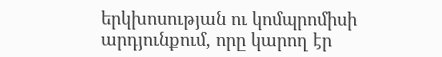երկխոսության ու կոմպրոմիսի արդյունքում, որը կարող էր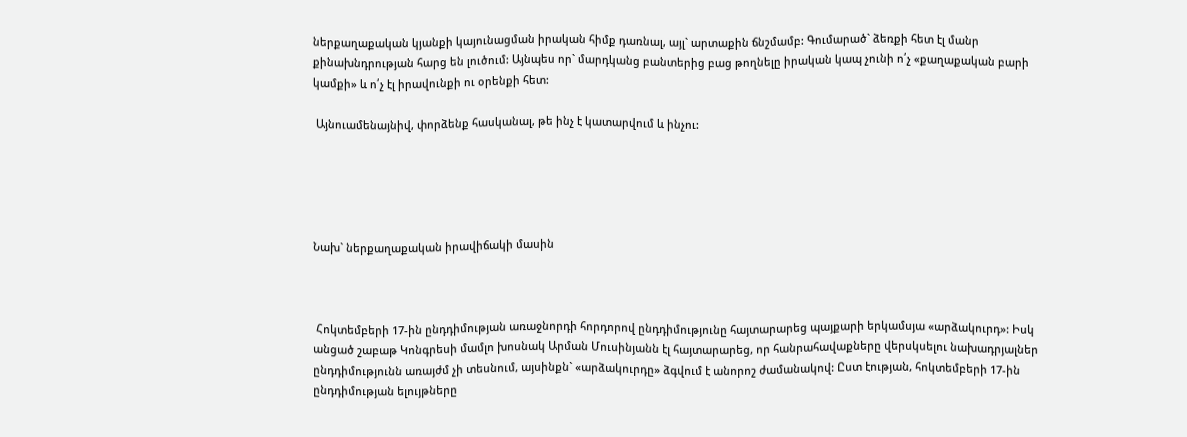ներքաղաքական կյանքի կայունացման իրական հիմք դառնալ, այլ` արտաքին ճնշմամբ: Գումարած` ձեռքի հետ էլ մանր քինախնդրության հարց են լուծում: Այնպես որ` մարդկանց բանտերից բաց թողնելը իրական կապ չունի ո՛չ «քաղաքական բարի կամքի» և ո՛չ էլ իրավունքի ու օրենքի հետ:

 Այնուամենայնիվ, փորձենք հասկանալ, թե ինչ է կատարվում և ինչու:





Նախ` ներքաղաքական իրավիճակի մասին



 Հոկտեմբերի 17-ին ընդդիմության առաջնորդի հորդորով ընդդիմությունը հայտարարեց պայքարի երկամսյա «արձակուրդ»: Իսկ անցած շաբաթ Կոնգրեսի մամլո խոսնակ Արման Մուսինյանն էլ հայտարարեց, որ հանրահավաքները վերսկսելու նախադրյալներ ընդդիմությունն առայժմ չի տեսնում, այսինքն` «արձակուրդը» ձգվում է անորոշ ժամանակով: Ըստ էության, հոկտեմբերի 17-ին ընդդիմության ելույթները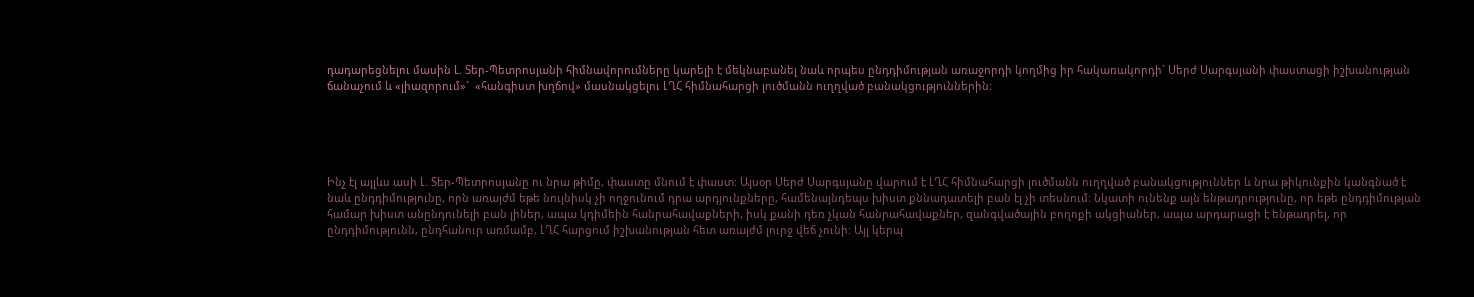դադարեցնելու մասին Լ. Տեր-Պետրոսյանի հիմնավորումները կարելի է մեկնաբանել նաև որպես ընդդիմության առաջորդի կողմից իր հակառակորդի` Սերժ Սարգսյանի փաստացի իշխանության ճանաչում և «լիազորում»`  «հանգիստ խղճով» մասնակցելու ԼՂՀ հիմնահարցի լուծմանն ուղղված բանակցություններին:





Ինչ էլ այլևս ասի Լ. Տեր-Պետրոսյանը ու նրա թիմը, փաստը մնում է փաստ: Այսօր Սերժ Սարգսյանը վարում է ԼՂՀ հիմնահարցի լուծմանն ուղղված բանակցություններ և նրա թիկունքին կանգնած է նաև ընդդիմությունը, որն առայժմ եթե նույնիսկ չի ողջունում դրա արդյունքները, համենայնդեպս խիստ քննադատելի բան էլ չի տեսնում: Նկատի ունենք այն ենթադրությունը, որ եթե ընդդիմության համար խիստ անընդունելի բան լիներ, ապա կդիմեին հանրահավաքների, իսկ քանի դեռ չկան հանրահավաքներ, զանգվածային բողոքի ակցիաներ, ապա արդարացի է ենթադրել, որ ընդդիմությունն, ընդհանուր առմամբ, ԼՂՀ հարցում իշխանության հետ առայժմ լուրջ վեճ չունի: Այլ կերպ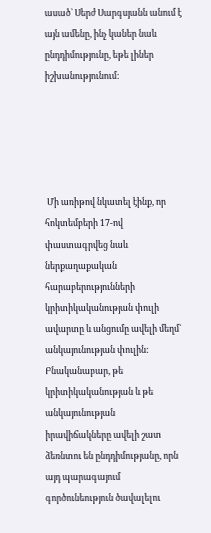ասած` Սերժ Սարգսյանն անում է այն ամենը, ինչ կաներ նաև ընդդիմությունը, եթե լիներ իշխանությունում:





 Մի առիթով նկատել էինք, որ հոկտեմբերի 17-ով փաստագրվեց նաև ներքաղաքական հարաբերությունների կրիտիկականության փուլի ավարտը և անցումը ավելի մեղմ` անկայունության փուլին: Բնականաբար, թե կրիտիկականության և թե անկայունության իրավիճակները ավելի շատ ձեռնտու են ընդդիմությանը, որն այդ պարագայում գործունեություն ծավալելու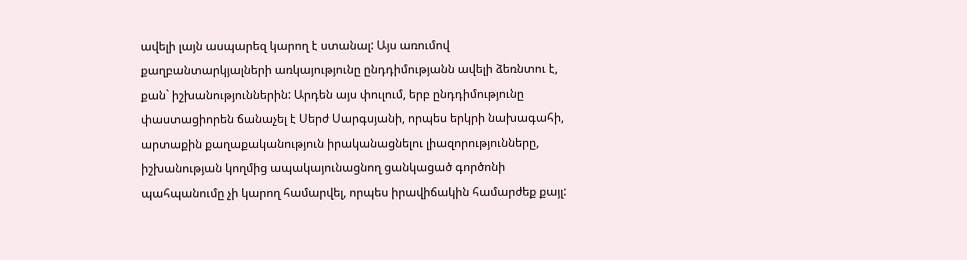ավելի լայն ասպարեզ կարող է ստանալ: Այս առումով քաղբանտարկյալների առկայությունը ընդդիմությանն ավելի ձեռնտու է, քան` իշխանություններին: Արդեն այս փուլում, երբ ընդդիմությունը փաստացիորեն ճանաչել է Սերժ Սարգսյանի, որպես երկրի նախագահի, արտաքին քաղաքականություն իրականացնելու լիազորությունները, իշխանության կողմից ապակայունացնող ցանկացած գործոնի պահպանումը չի կարող համարվել, որպես իրավիճակին համարժեք քայլ: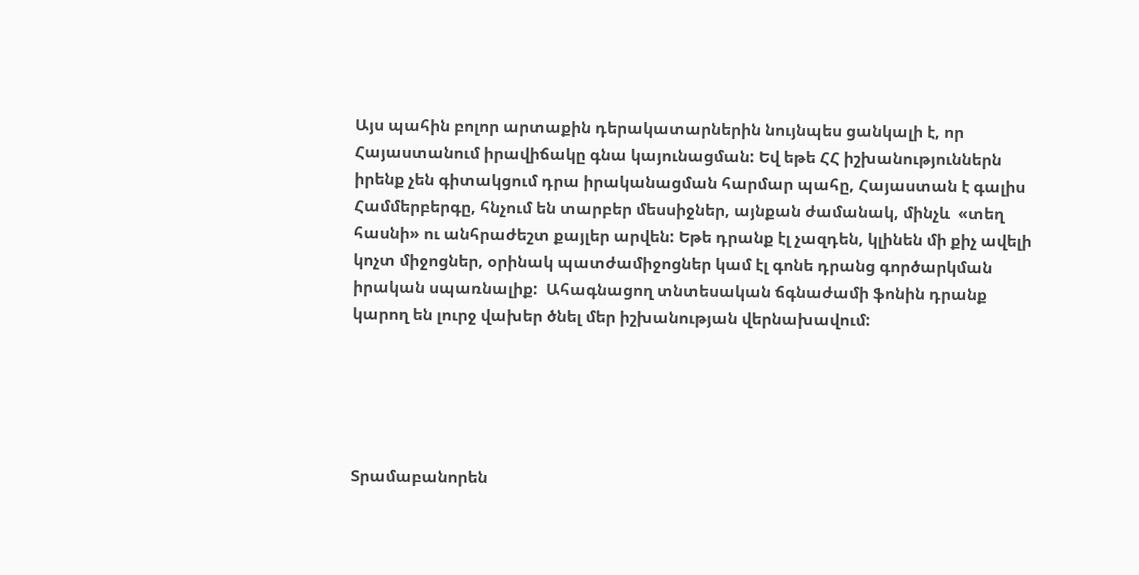Այս պահին բոլոր արտաքին դերակատարներին նույնպես ցանկալի է, որ Հայաստանում իրավիճակը գնա կայունացման: Եվ եթե ՀՀ իշխանություններն իրենք չեն գիտակցում դրա իրականացման հարմար պահը, Հայաստան է գալիս Համմերբերգը, հնչում են տարբեր մեսսիջներ, այնքան ժամանակ, մինչև  «տեղ հասնի» ու անհրաժեշտ քայլեր արվեն: Եթե դրանք էլ չազդեն, կլինեն մի քիչ ավելի կոչտ միջոցներ, օրինակ պատժամիջոցներ կամ էլ գոնե դրանց գործարկման իրական սպառնալիք:  Ահագնացող տնտեսական ճգնաժամի ֆոնին դրանք կարող են լուրջ վախեր ծնել մեր իշխանության վերնախավում:





Տրամաբանորեն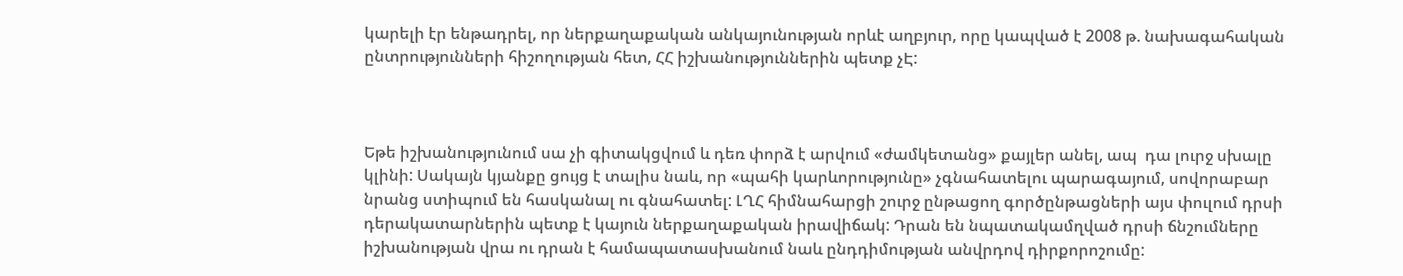կարելի էր ենթադրել, որ ներքաղաքական անկայունության որևէ աղբյուր, որը կապված է 2008 թ. նախագահական ընտրությունների հիշողության հետ, ՀՀ իշխանություններին պետք չԷ:



Եթե իշխանությունում սա չի գիտակցվում և դեռ փորձ է արվում «ժամկետանց» քայլեր անել, ապ  դա լուրջ սխալը կլինի: Սակայն կյանքը ցույց է տալիս նաև, որ «պահի կարևորությունը» չգնահատելու պարագայում, սովորաբար նրանց ստիպում են հասկանալ ու գնահատել: ԼՂՀ հիմնահարցի շուրջ ընթացող գործընթացների այս փուլում դրսի դերակատարներին պետք է կայուն ներքաղաքական իրավիճակ: Դրան են նպատակամղված դրսի ճնշումները իշխանության վրա ու դրան է համապատասխանում նաև ընդդիմության անվրդով դիրքորոշումը: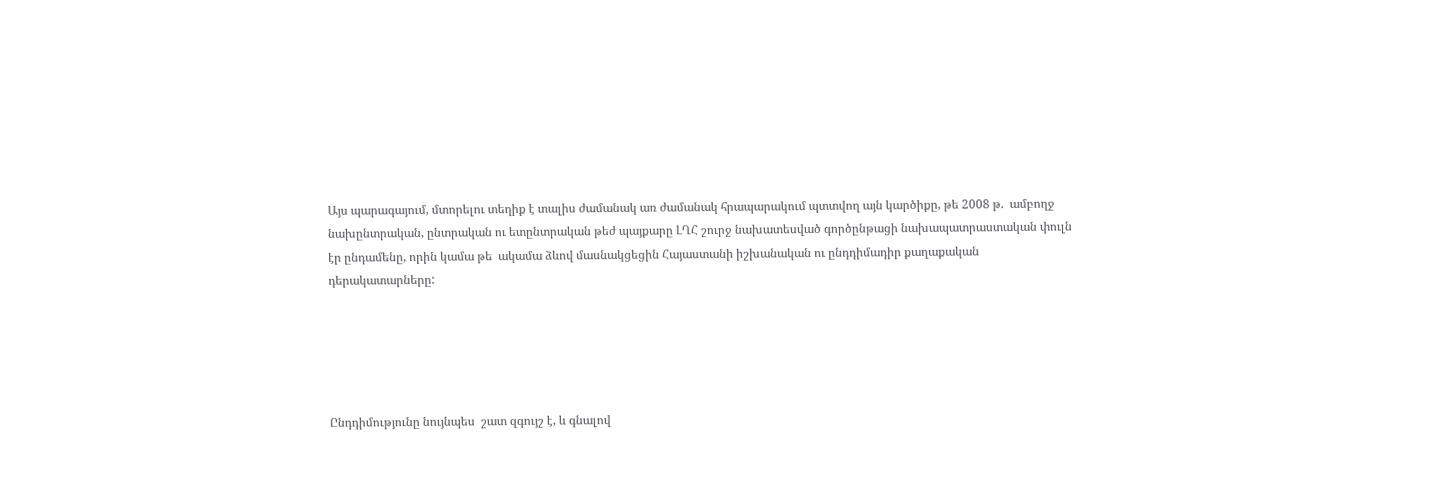Այս պարագայում, մտորելու տեղիք է տալիս ժամանակ առ ժամանակ հրապարակում պտտվող այն կարծիքը, թե 2008 թ.  ամբողջ նախընտրական, ընտրական ու ետընտրական թեժ պայքարը ԼՂՀ շուրջ նախատեսված գործընթացի նախապատրաստական փուլն էր ընդամենը, որին կամա թե  ակամա ձևով մասնակցեցին Հայաստանի իշխանական ու ընդդիմադիր քաղաքական դերակատարները:





Ընդդիմությունը նույնպես  շատ զգույշ է, և գնալով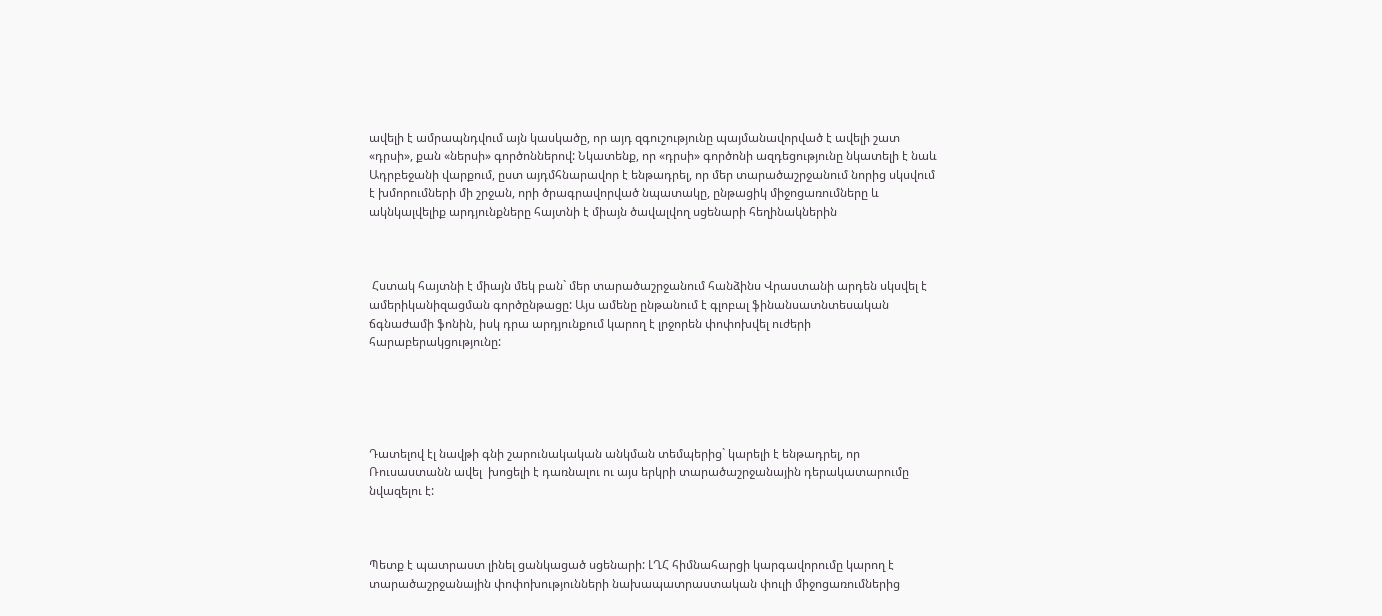ավելի է ամրապնդվում այն կասկածը, որ այդ զգուշությունը պայմանավորված է ավելի շատ «դրսի», քան «ներսի» գործոններով: Նկատենք, որ «դրսի» գործոնի ազդեցությունը նկատելի է նաև Ադրբեջանի վարքում, ըստ այդմհնարավոր է ենթադրել, որ մեր տարածաշրջանում նորից սկսվում է խմորումների մի շրջան, որի ծրագրավորված նպատակը, ընթացիկ միջոցառումները և ակնկալվելիք արդյունքները հայտնի է միայն ծավալվող սցենարի հեղինակներին



 Հստակ հայտնի է միայն մեկ բան` մեր տարածաշրջանում հանձինս Վրաստանի արդեն սկսվել է ամերիկանիզացման գործընթացը: Այս ամենը ընթանում է գլոբալ ֆինանսատնտեսական ճգնաժամի ֆոնին, իսկ դրա արդյունքում կարող է լրջորեն փոփոխվել ուժերի հարաբերակցությունը:





Դատելով էլ նավթի գնի շարունակական անկման տեմպերից` կարելի է ենթադրել, որ  Ռուսաստանն ավել  խոցելի է դառնալու ու այս երկրի տարածաշրջանային դերակատարումը նվազելու է:



Պետք է պատրաստ լինել ցանկացած սցենարի: ԼՂՀ հիմնահարցի կարգավորումը կարող է տարածաշրջանային փոփոխությունների նախապատրաստական փուլի միջոցառումներից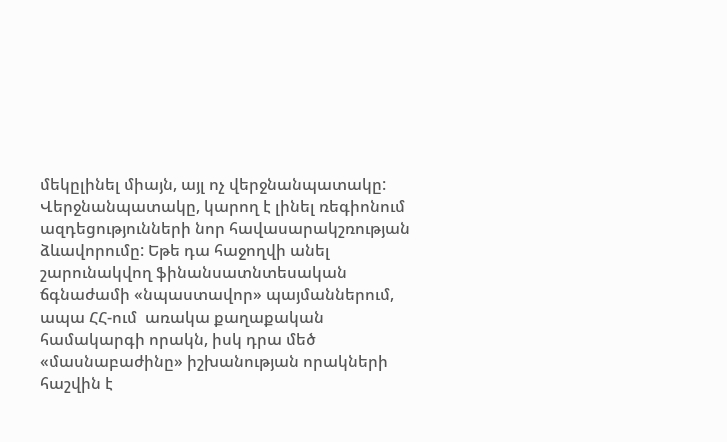մեկըլինել միայն, այլ ոչ վերջնանպատակը: Վերջնանպատակը, կարող է լինել ռեգիոնում ազդեցությունների նոր հավասարակշռության ձևավորումը: Եթե դա հաջողվի անել շարունակվող ֆինանսատնտեսական ճգնաժամի «նպաստավոր» պայմաններում, ապա ՀՀ-ում  առակա քաղաքական համակարգի որակն, իսկ դրա մեծ «մասնաբաժինը» իշխանության որակների հաշվին է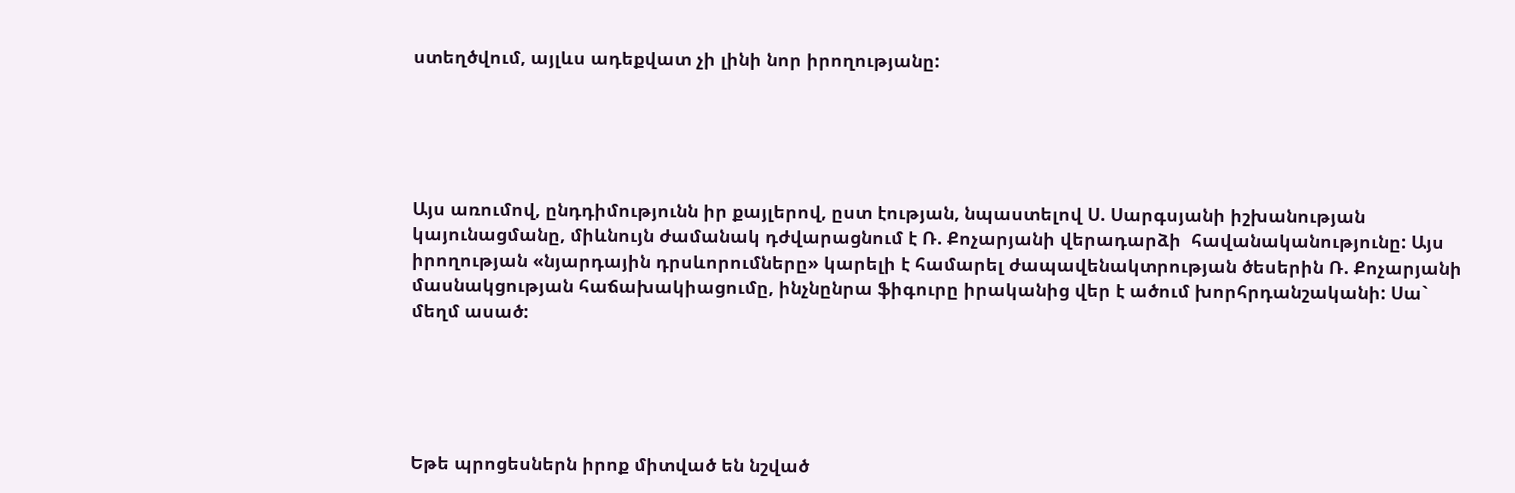ստեղծվում, այլևս ադեքվատ չի լինի նոր իրողությանը:





Այս առումով, ընդդիմությունն իր քայլերով, ըստ էության, նպաստելով Ս. Սարգսյանի իշխանության կայունացմանը, միևնույն ժամանակ դժվարացնում է Ռ. Քոչարյանի վերադարձի  հավանականությունը: Այս իրողության «նյարդային դրսևորումները» կարելի է համարել ժապավենակտրության ծեսերին Ռ. Քոչարյանի մասնակցության հաճախակիացումը, ինչնընրա ֆիգուրը իրականից վեր է ածում խորհրդանշականի: Սա` մեղմ ասած:





Եթե պրոցեսներն իրոք միտված են նշված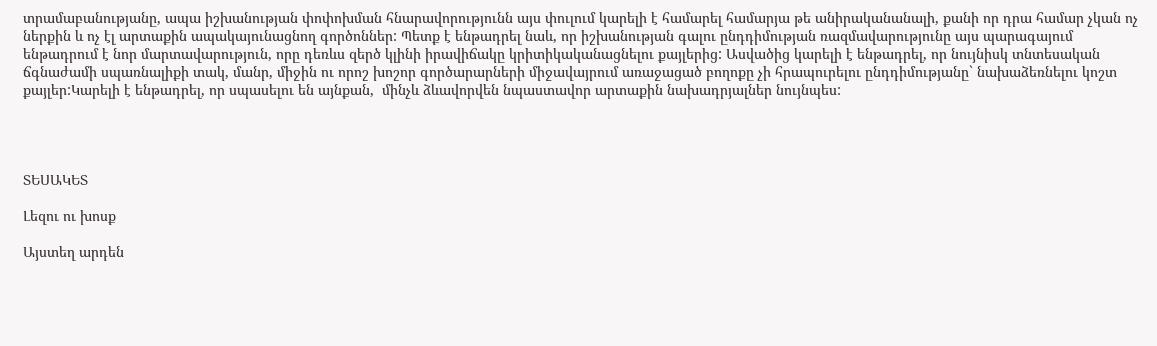տրամաբանությանը, ապա իշխանության փոփոխման հնարավորությունն այս փուլում կարելի է համարել համարյա թե անիրականանալի, քանի որ դրա համար չկան ոչ ներքին և ոչ էլ արտաքին ապակայունացնող գործոններ: Պետք է ենթադրել նաև, որ իշխանության գալու ընդդիմության ռազմավարությունը այս պարագայում ենթադրում է նոր մարտավարություն, որը դեռևս զերծ կլինի իրավիճակը կրիտիկականացնելու քայլերից: Ասվածից կարելի է ենթադրել, որ նույնիսկ տնտեսական ճգնաժամի սպառնալիքի տակ, մանր, միջին ու որոշ խոշոր գործարարների միջավայրում առաջացած բողոքը չի հրապուրելու ընդդիմությանը` նախաձեռնելու կոշտ  քայլեր:Կարելի է ենթադրել, որ սպասելու են այնքան,  մինչև ձևավորվեն նպաստավոր արտաքին նախադրյալներ նույնպես:




ՏԵՍԱԿԵՏ

Լեզու ու խոսք

Այստեղ արդեն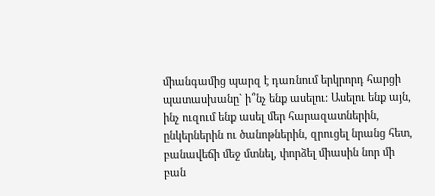միանգամից պարզ է դառնում երկրորդ հարցի պատասխանը` ի՞նչ ենք ասելու: Ասելու ենք այն, ինչ ուզում ենք ասել մեր հարազատներին, ընկերներին ու ծանոթներին, զրուցել նրանց հետ, բանավեճի մեջ մտնել, փորձել միասին նոր մի բան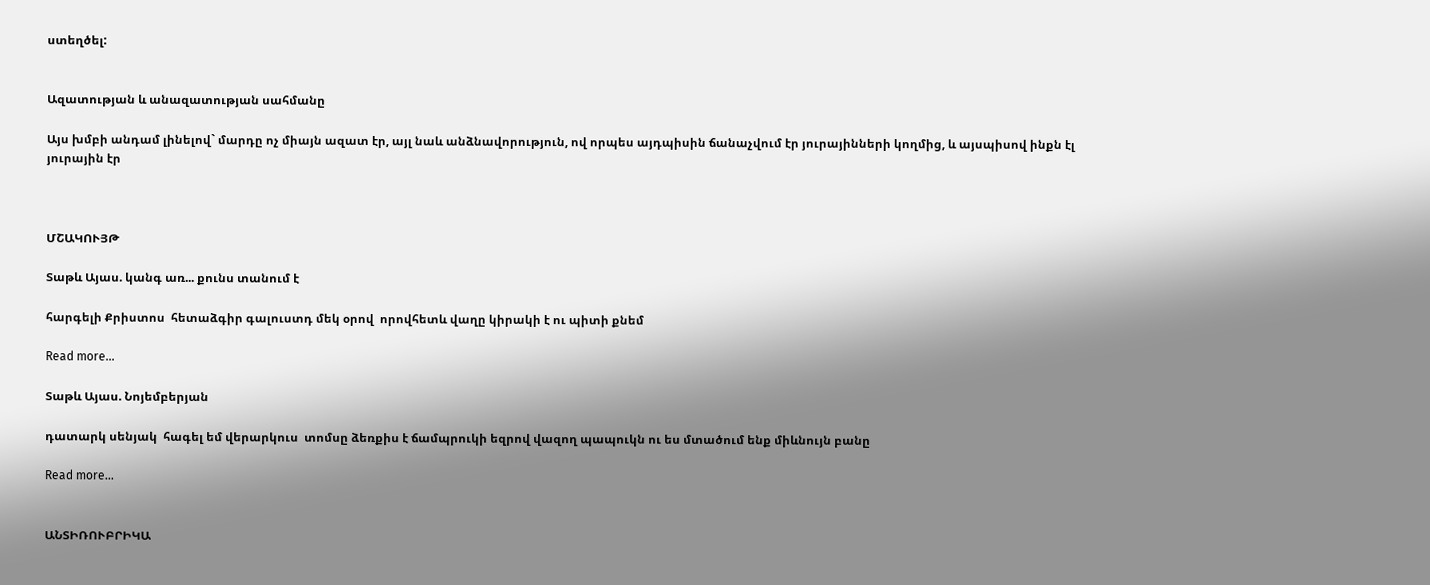ստեղծել:


Ազատության և անազատության սահմանը

Այս խմբի անդամ լինելով` մարդը ոչ միայն ազատ էր, այլ նաև անձնավորություն, ով որպես այդպիսին ճանաչվում էր յուրայինների կողմից, և այսպիսով ինքն էլ յուրային էր



ՄՇԱԿՈՒՅԹ

Տաթև Այաս. կանգ առ... քունս տանում է

հարգելի Քրիստոս  հետաձգիր գալուստդ մեկ օրով  որովհետև վաղը կիրակի է ու պիտի քնեմ

Read more...

Տաթև Այաս. Նոյեմբերյան

դատարկ սենյակ  հագել եմ վերարկուս  տոմսը ձեռքիս է ճամպրուկի եզրով վազող պապուկն ու ես մտածում ենք միևնույն բանը

Read more...


ԱՆՏԻՌՈՒԲՐԻԿԱ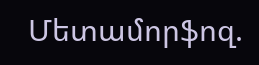Մետամորֆոզ.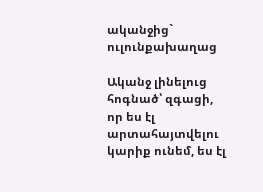ականջից` ուլունքախաղաց

Ականջ լինելուց հոգնած՝ զգացի, որ ես էլ արտահայտվելու կարիք ունեմ, ես էլ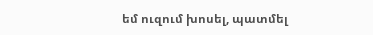եմ ուզում խոսել, պատմել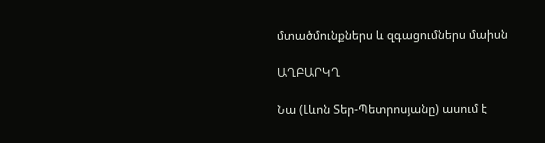մտածմունքներս և զգացումներս մաիսն

ԱՂԲԱՐԿՂ

Նա (Լևոն Տեր-Պետրոսյանը) ասում է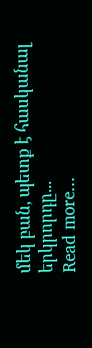մեկ բան, պետք է հասկանալ երկրորդը...
Read more...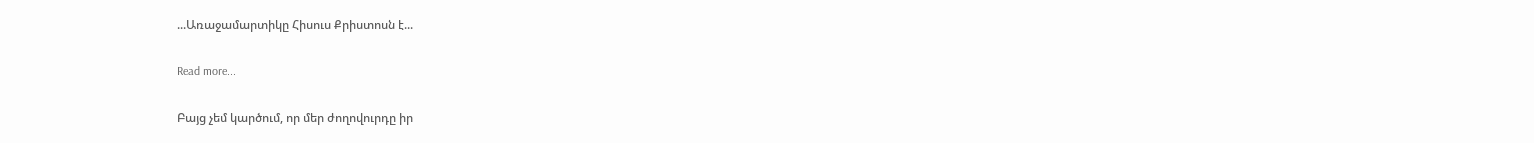...Առաջամարտիկը Հիսուս Քրիստոսն է...

Read more...

Բայց չեմ կարծում, որ մեր ժողովուրդը իր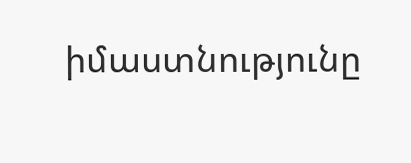իմաստնությունը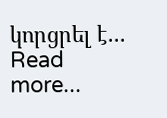կորցրել է...
Read more...